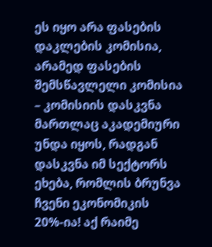ეს იყო არა ფასების დაკლების კომისია, არამედ ფასების შემსწავლელი კომისია – კომისიის დასკვნა მართლაც აკადემიური უნდა იყოს, რადგან დასკვნა იმ სექტორს ეხება, რომლის ბრუნვა ჩვენი ეკონომიკის 20%-ია! აქ რაიმე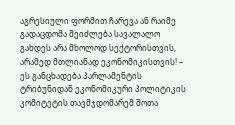აგრესიული ფორმით ჩარევა ან რაიმე გადაცდომა შეიძლება სავალალო გახდეს არა მხოლოდ სექტორისთვის, არამედ მთლიანად ეკონომიკისთვის! – ეს განცხადება პარლამენტის ტრიბუნიდან ეკონომიკური პოლიტიკის კომიტეტის თავმჯდომარემ შოთა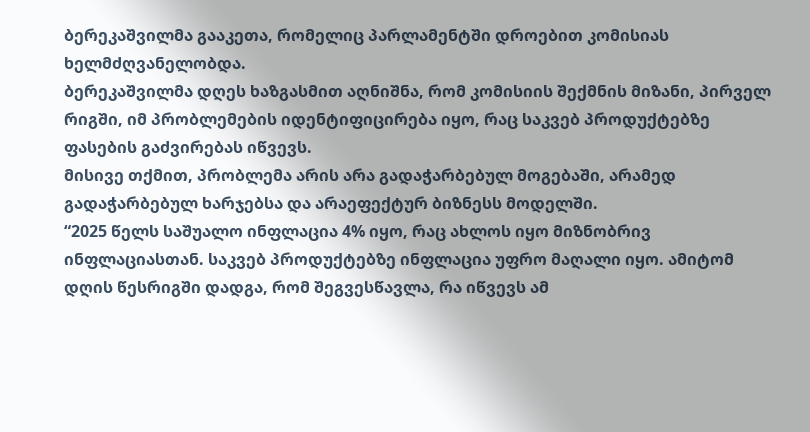ბერეკაშვილმა გააკეთა, რომელიც პარლამენტში დროებით კომისიას ხელმძღვანელობდა.
ბერეკაშვილმა დღეს ხაზგასმით აღნიშნა, რომ კომისიის შექმნის მიზანი, პირველ რიგში, იმ პრობლემების იდენტიფიცირება იყო, რაც საკვებ პროდუქტებზე ფასების გაძვირებას იწვევს.
მისივე თქმით, პრობლემა არის არა გადაჭარბებულ მოგებაში, არამედ გადაჭარბებულ ხარჯებსა და არაეფექტურ ბიზნესს მოდელში.
“2025 წელს საშუალო ინფლაცია 4% იყო, რაც ახლოს იყო მიზნობრივ ინფლაციასთან. საკვებ პროდუქტებზე ინფლაცია უფრო მაღალი იყო. ამიტომ დღის წესრიგში დადგა, რომ შეგვესწავლა, რა იწვევს ამ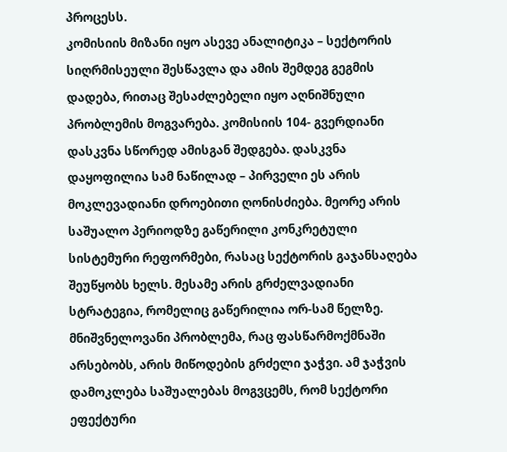პროცესს.
კომისიის მიზანი იყო ასევე ანალიტიკა – სექტორის სიღრმისეული შესწავლა და ამის შემდეგ გეგმის დადება, რითაც შესაძლებელი იყო აღნიშნული პრობლემის მოგვარება. კომისიის 104- გვერდიანი დასკვნა სწორედ ამისგან შედგება. დასკვნა დაყოფილია სამ ნაწილად – პირველი ეს არის მოკლევადიანი დროებითი ღონისძიება. მეორე არის საშუალო პერიოდზე გაწერილი კონკრეტული სისტემური რეფორმები, რასაც სექტორის გაჯანსაღება შეუწყობს ხელს. მესამე არის გრძელვადიანი სტრატეგია, რომელიც გაწერილია ორ-სამ წელზე. მნიშვნელოვანი პრობლემა, რაც ფასწარმოქმნაში არსებობს, არის მიწოდების გრძელი ჯაჭვი. ამ ჯაჭვის დამოკლება საშუალებას მოგვცემს, რომ სექტორი ეფექტური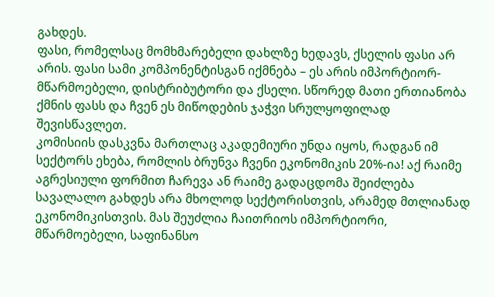გახდეს.
ფასი, რომელსაც მომხმარებელი დახლზე ხედავს, ქსელის ფასი არ არის. ფასი სამი კომპონენტისგან იქმნება – ეს არის იმპორტიორ-მწარმოებელი, დისტრიბუტორი და ქსელი. სწორედ მათი ერთიანობა ქმნის ფასს და ჩვენ ეს მიწოდების ჯაჭვი სრულყოფილად შევისწავლეთ.
კომისიის დასკვნა მართლაც აკადემიური უნდა იყოს, რადგან იმ სექტორს ეხება, რომლის ბრუნვა ჩვენი ეკონომიკის 20%-ია! აქ რაიმე აგრესიული ფორმით ჩარევა ან რაიმე გადაცდომა შეიძლება სავალალო გახდეს არა მხოლოდ სექტორისთვის, არამედ მთლიანად ეკონომიკისთვის. მას შეუძლია ჩაითრიოს იმპორტიორი, მწარმოებელი, საფინანსო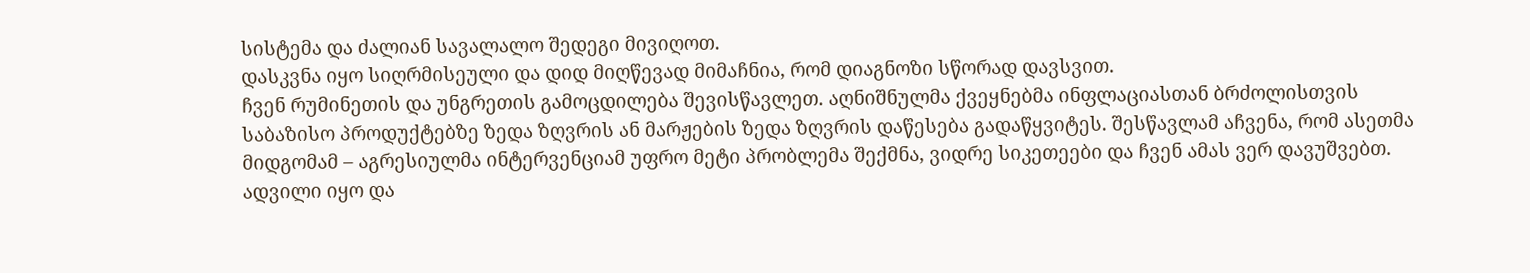სისტემა და ძალიან სავალალო შედეგი მივიღოთ.
დასკვნა იყო სიღრმისეული და დიდ მიღწევად მიმაჩნია, რომ დიაგნოზი სწორად დავსვით.
ჩვენ რუმინეთის და უნგრეთის გამოცდილება შევისწავლეთ. აღნიშნულმა ქვეყნებმა ინფლაციასთან ბრძოლისთვის საბაზისო პროდუქტებზე ზედა ზღვრის ან მარჟების ზედა ზღვრის დაწესება გადაწყვიტეს. შესწავლამ აჩვენა, რომ ასეთმა მიდგომამ – აგრესიულმა ინტერვენციამ უფრო მეტი პრობლემა შექმნა, ვიდრე სიკეთეები და ჩვენ ამას ვერ დავუშვებთ.
ადვილი იყო და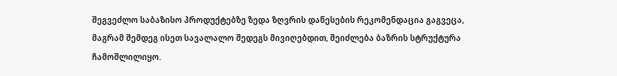შეგვეძლო საბაზისო პროდუქტებზე ზედა ზღვრის დაწესების რეკომენდაცია გაგვეცა, მაგრამ შემდეგ ისეთ სავალალო შედეგს მივიღებდით, შეიძლება ბაზრის სტრუქტურა ჩამოშლილიყო.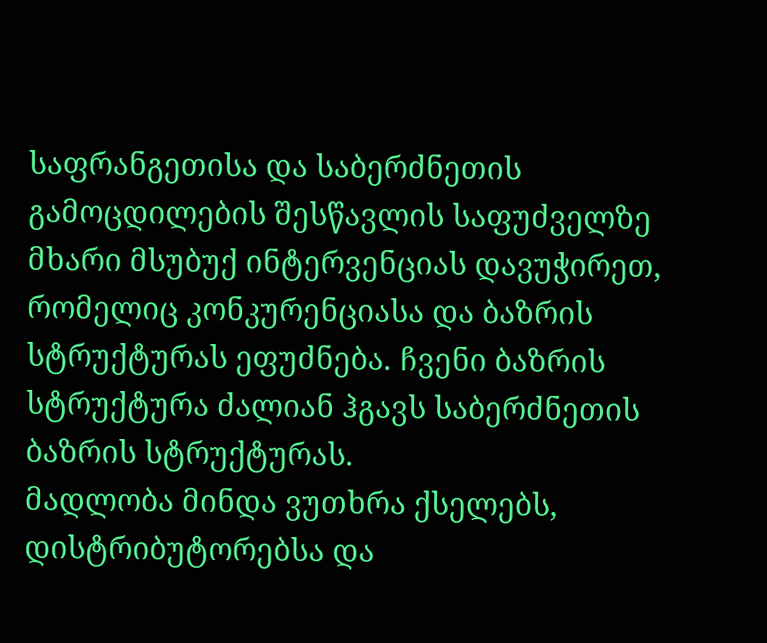საფრანგეთისა და საბერძნეთის გამოცდილების შესწავლის საფუძველზე მხარი მსუბუქ ინტერვენციას დავუჭირეთ, რომელიც კონკურენციასა და ბაზრის სტრუქტურას ეფუძნება. ჩვენი ბაზრის სტრუქტურა ძალიან ჰგავს საბერძნეთის ბაზრის სტრუქტურას.
მადლობა მინდა ვუთხრა ქსელებს, დისტრიბუტორებსა და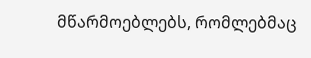მწარმოებლებს, რომლებმაც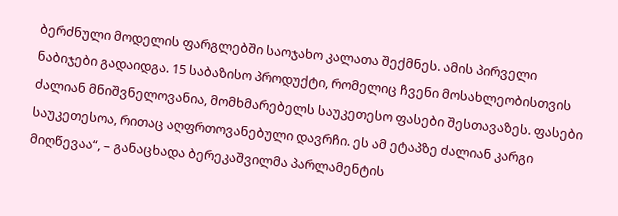ბერძნული მოდელის ფარგლებში საოჯახო კალათა შექმნეს. ამის პირველი ნაბიჯები გადაიდგა. 15 საბაზისო პროდუქტი, რომელიც ჩვენი მოსახლეობისთვის ძალიან მნიშვნელოვანია, მომხმარებელს საუკეთესო ფასები შესთავაზეს. ფასები საუკეთესოა, რითაც აღფრთოვანებული დავრჩი. ეს ამ ეტაპზე ძალიან კარგი მიღწევაა“, – განაცხადა ბერეკაშვილმა პარლამენტის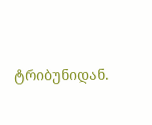ტრიბუნიდან.